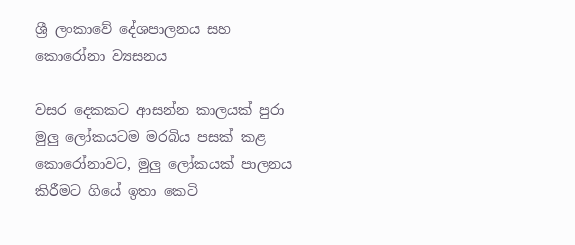ශ්‍රී ලංකාවේ දේශපාලනය සහ කොරෝනා ව්‍යසනය

වසර දෙකකට ආසන්න කාලයක් පුරා මුලු ලෝකයටම මරබිය පසක් කළ කොරෝනාවට, මුලු ලෝකයක් පාලනය කිරීමට ගියේ ඉතා කෙටි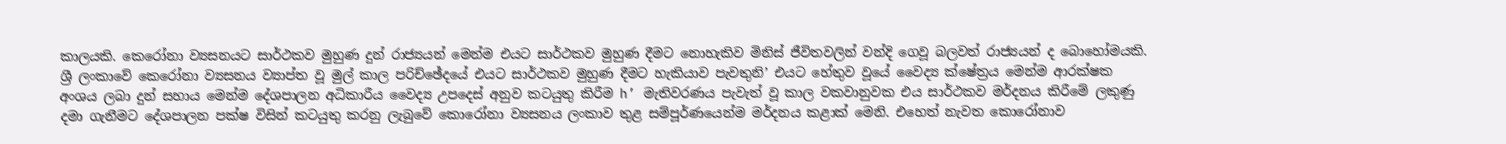කාලයකි. කෙරෝනා ව්‍යසනයට සාර්ථකව මුහුණ දුන් රාජ්‍යයන් මෙන්ම එයට සාර්ථකව මුහුණ දීමට නොහැකිව මිනිස් ජීවිතවලින් වන්දි ගෙවූ බලවත් රාජ්‍යයන් ද බොහෝමයකි. ශ්‍රී ලංකාවේ කෙරෝනා ව්‍යසනය ව්‍යාප්ත වූ මුල් කාල පරිච්ඡේදයේ එයට සාර්ථකව මුහුණ දීමට හැකියාව පැවතුනි’ එයට හේතුව වූයේ වෛද්‍ය ක්ෂේත්‍රය මෙන්ම ආරක්ෂක අංශය ලබා දුන් සහාය මෙන්ම දේශපාලන අධිකාරීය වෛද්‍ය උපදෙස් අනුව කටයුතු කිරීම h’ මැතිවරණය පැවැත් වූ කාල වකවානුවක එය සාර්ථකව මර්දනය කිරීමේ ලකුණු දමා ගැනීමට දේශපාලන පක්ෂ විසින් කටයුතු කරනු ලැබුවේ කොරෝනා ව්‍යසනය ලංකාව තුළ සම්පූර්ණයෙන්ම මර්දනය කළාක් මෙනි. එහෙත් නැවත කොරෝනාව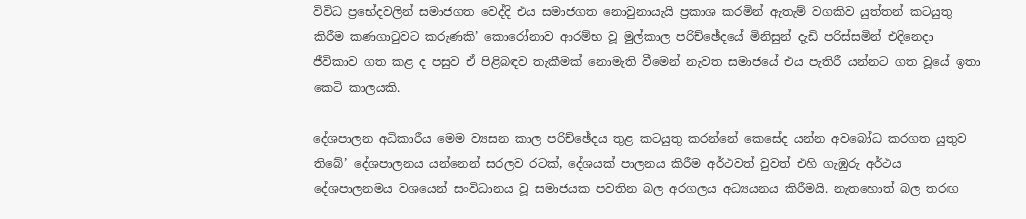විවිධ ප්‍රභේදවලින් සමාජගත වෙද්දි එය සමාජගත නොවුනායැයි ප්‍රකාශ කරමින් ඇතැම් වගකිව යුත්තන් කටයුතු කිරීම කණගාටුවට කරුණකි’ කොරෝනාව ආරම්භ වූ මුල්කාල පරිච්ඡේදයේ මිනිසුන් දැඩි පරිස්සමින් එදිනෙදා ජීවිකාව ගත කළ ද පසුව ඒ පිළිබඳව තැකීමක් නොමැති වීමෙන් නැවත සමාජයේ එය පැතිරී යන්නට ගත වූයේ ඉතා කෙටි කාලයකි.

දේශපාලන අධිකාරීය මෙම ව්‍යසන කාල පරිච්ඡේදය තුළ කටයුතු කරන්නේ කෙසේද යන්න අවබෝධ කරගත යුතුව තිබේ’ දේශපාලනය යන්නෙන් සරලව රටක්, දේශයක් පාලනය කිරීම අර්ථවත් වුවත් එහි ගැඹුරු අර්ථය දේශපාලනමය වශයෙන් සංවිධානය වූ සමාජයක පවතින බල අරගලය අධ්‍යයනය කිරීමයි. නැතහොත් බල තරඟ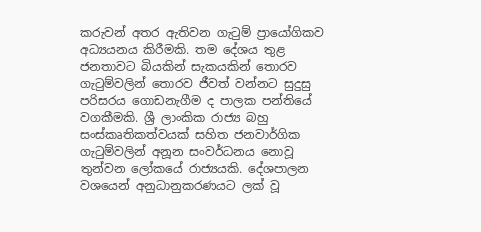කරුවන් අතර ඇතිවන ගැටුම් ප්‍රායෝගිකව අධ්‍යයනය කිරීමකි. තම දේශය තුළ ජනතාවට බියකින් සැකයකින් තොරව ගැටුම්වලින් තොරව ජීවත් වන්නට සුදුසු පරිසරය ගොඩනැගීම ද පාලක පන්තියේ වගකීමකි. ශ්‍රී ලාංකික රාජ්‍ය බහු සංස්කෘතිකත්වයක් සහිත ජනවාර්ගික ගැටුම්වලින් අනූන සංවර්ධනය නොවූ තුන්වන ලෝකයේ රාජ්‍යයකි. දේශපාලන වශයෙන් අනුධානුකරණයට ලක් වූ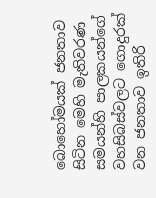බොහෝමයක් ජනතාව සිටින මෙහි මැතිවරණ සමයන්හි පාලකයන්ගේ වහසිබස්වලට ගොදුරක් වන ජනතාව ඉතිරි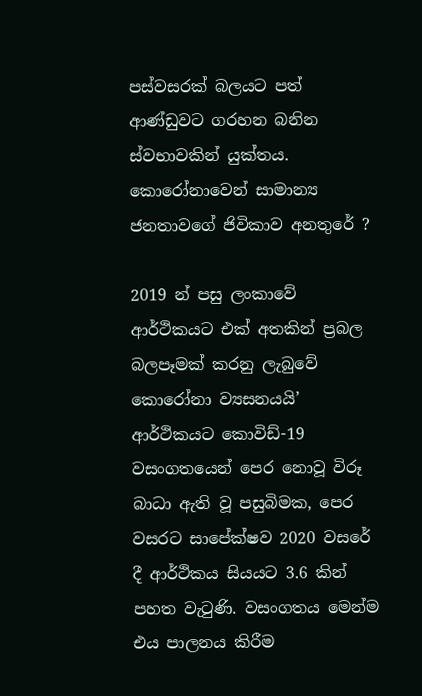පස්වසරක් බලයට පත් ආණ්ඩුවට ගරහන බනින ස්වභාවකින් යුක්තය.
කොරෝනාවෙන් සාමාන්‍ය ජනතාවගේ ජිවිකාව අනතුරේ ?

2019 න් පසු ලංකාවේ ආර්ථිකයට එක් අතකින් ප්‍රබල බලපෑමක් කරනු ලැබුවේ කොරෝනා ව්‍යසනයයි’ ආර්ථිකයට කොවිඩ්-19 වසංගතයෙන් පෙර නොවූ විරූ බාධා ඇති වූ පසුබිමක, පෙර වසරට සාපේක්ෂව 2020 වසරේ දී ආර්ථිකය සියයට 3.6 කින් පහත වැටුණි. වසංගතය මෙන්ම එය පාලනය කිරීම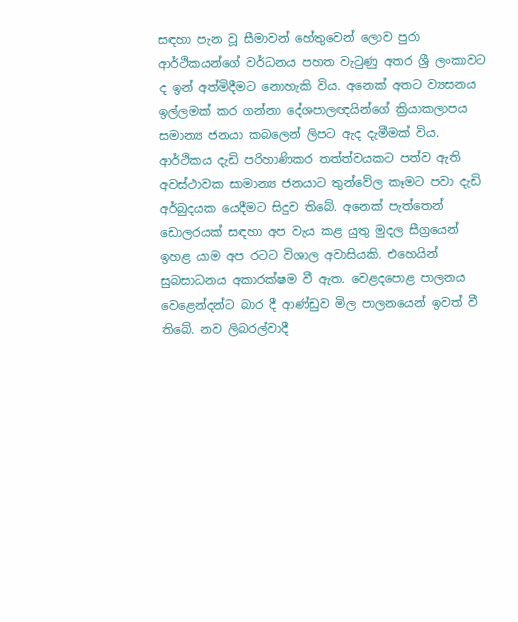සඳහා පැන වූ සීමාවන් හේතුවෙන් ලොව පුරා ආර්ථිකයන්ගේ වර්ධනය පහත වැටුණු අතර ශ්‍රී ලංකාවට ද ඉන් අත්මිදීමට නොහැකි විය. අනෙක් අතට ව්‍යසනය ඉල්ලමක් කර ගන්නා දේශපාලඥයින්ගේ ක්‍රියාකලාපය සමාන්‍ය ජනයා කබලෙන් ලිපට ඇද දැමීමක් විය. ආර්ථිකය දැඩි පරිහාණිකර තත්ත්වයකට පත්ව ඇති අවස්ථාවක සාමාන්‍ය ජනයාට තුන්වේල කෑමට පවා දැඩි අර්බුදයක යෙදීමට සිදුව තිබේ. අනෙක් පැත්තෙන් ඩොලරයක් සඳහා අප වැය කළ යුතු මුදල සීග්‍රයෙන් ඉහළ යාම අප රටට විශාල අවාසියකි. එහෙයින් සුබසාධනය අකාරක්ෂම වී ඇත. වෙළදපොළ පාලනය වෙළෙන්දන්ට බාර දී ආණ්ඩුව මිල පාලනයෙන් ඉවත් වී තිබේ. නව ලිබරල්වාදී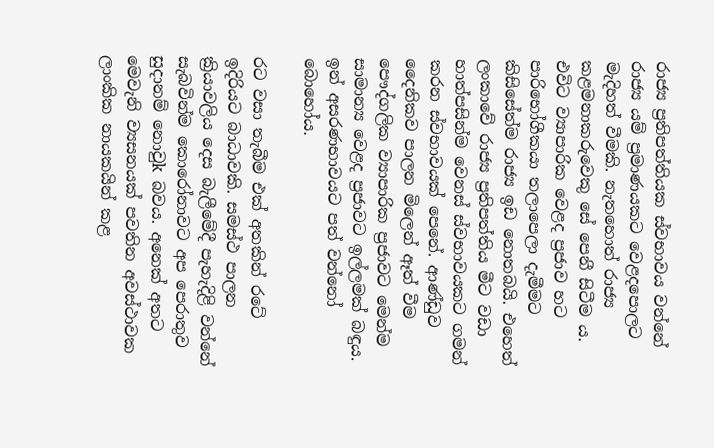රාජ්‍ය ප්‍රතිපත්තියක ස්වභාවය වන්නේ රාජ්‍ය යම් ප්‍රමාණයකට වෙළදපොලට මැදිහත් වීමකි. නැතහොත් රාජ්‍ය කළමනාකරුවෙකු සේ පෙනී සිටීම ය. එවිට ව්‍යාපාරික වෙළද ප්‍රජාව හට පාරිභෝගීකයා තලාපෙලා දැමීමට කිසිසේත්ම රාජ්‍ය ඉඩ නොතබයි. එහෙත් ලංකාවේ රාජ්‍ය ප්‍රතිපත්තිය මීට වඩා හාත්පසින්ම වෙනස් ස්වභාවයකට ගමන් කරන ස්වභාවයක් පෙනේ. ආණ්ඩුව දෛනිකව පාලන මිලෙන් ඈත් වීම පෞද්ගලික ව්‍යාපාරික ප්‍රජාවට මෙන්ම සාමාන්‍ය වෙළද ප්‍රජාවට ඉල්ලමක් බඳුය. ඉන් අසරණභාවයට පත් වන්නෝ බොහෝය.

රට වසා තැබීම එක් අතකින් රටේ ඉදිරියට බාධාවකි. සමස්ථ පාලන ක්‍රියාවලිය දෙස බැලීමේදී පැහැදිළි වන්නේ සැබවින්ම කොරෝනාවට අප පෙරාතුව සුදානම් නොවුk බවය. අනෙක් අතට මෙවැනි ව්‍යසනයක් පවතින අවස්ථාවක ලාංකික නායකයින් කළ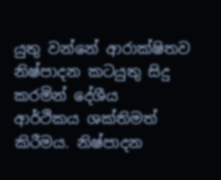යුතු වන්නේ ආරාක්ෂිතව නිෂ්පාදන කටයුතු සිදු කරමින් දේශීය ආර්ථිකය ශක්තිමත් කිරීමය. නිෂ්පාදන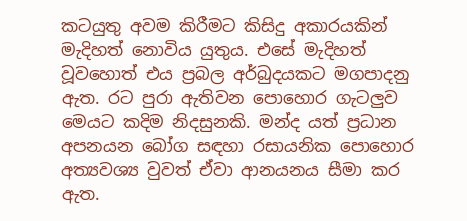කටයුතු අවම කිරීමට කිසිදු අකාරයකින් මැදිහත් නොවිය යුතුය. එසේ මැදිහත් වූවහොත් එය ප්‍රබල අර්බුදයකට මගපාදනු ඇත. රට පුරා ඇතිවන පොහොර ගැටලුව මෙයට කදිම නිදසුනකි. මන්ද යත් ප්‍රධාන අපනයන බෝග සඳහා රසායනික පොහොර අත්‍යවශ්‍ය වුවත් ඒවා ආනයනය සීමා කර ඇත.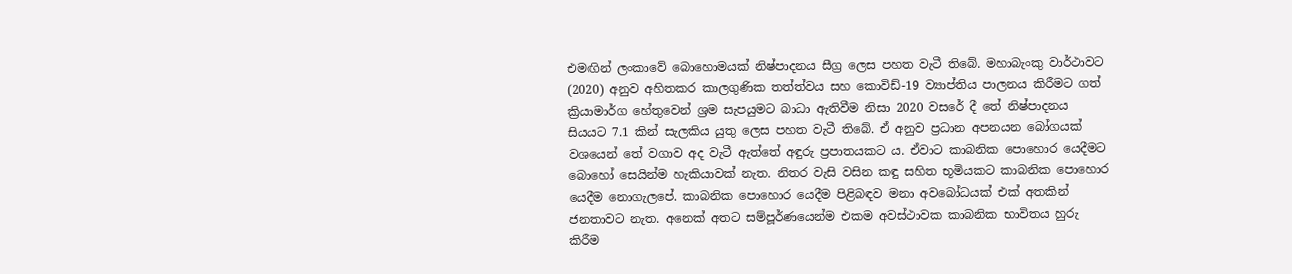එමඟින් ලංකාවේ බොහොමයක් නිෂ්පාදනය සීග්‍ර ලෙස පහත වැටී තිබේ. මහාබැංකු වාර්ථාවට (2020) අනුව අහිතකර කාලගුණික තත්ත්වය සහ කොවිඩ්-19 ව්‍යාප්තිය පාලනය කිරීමට ගත් ක්‍රියාමාර්ග හේතුවෙන් ශ්‍රම සැපයුමට බාධා ඇතිවීම නිසා 2020 වසරේ දී තේ නිෂ්පාදනය සියයට 7.1 කින් සැලකිය යුතු ලෙස පහත වැටී තිබේ. ඒ අනුව ප්‍රධාන අපනයන බෝගයක් වශයෙන් තේ වගාව අද වැටී ඇත්තේ අඳුරු ප්‍රපාතයකට ය. ඒවාට කාබනික පොහොර යෙදීමට බොහෝ සෙයින්ම හැකියාවක් නැත. නිතර වැසි වසින කඳු සහිත භූමියකට කාබනික පොහොර යෙදීම නොගැලපේ. කාබනික පොහොර යෙදීම පිළිබඳව මනා අවබෝධයක් එක් අතකින් ජනතාවට නැත. අනෙක් අතට සම්පූර්ණයෙන්ම එකම අවස්ථාවක කාබනික භාවිතය හුරු කිරීම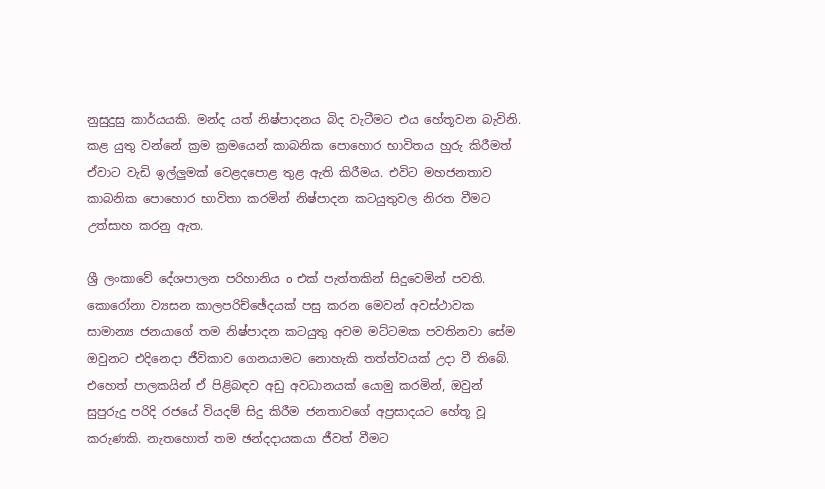නුසුදුසු කාර්යයකි. මන්ද යත් නිෂ්පාදනය බිද වැටීමට එය හේතූවන බැවිනි. කළ යුතු වන්නේ ක්‍රම ක්‍රමයෙන් කාබනික පොහොර භාවිතය හුරු කිරීමත් ඒවාට වැඩි ඉල්ලුමක් වෙළදපොළ තුළ ඇති කිරීමය. එවිට මහජනතාව කාබනික පොහොර භාවිතා කරමින් නිෂ්පාදන කටයුතුවල නිරත වීමට උත්සාහ කරනු ඇත.

ශ්‍රී ලංකාවේ දේශපාලන පරිහානිය o එක් පැත්තකින් සිදුවෙමින් පවති. කොරෝනා ව්‍යසන කාලපරිච්ඡේදයක් පසු කරන මෙවන් අවස්ථාවක සාමාන්‍ය ජනයාගේ තම නිෂ්පාදන කටයුතු අවම මට්ටමක පවතිනවා සේම ඔවුනට එදිනෙදා ජීවිකාව ගෙනයාමට නොහැකි තත්ත්වයක් උදා වී තිබේ. එහෙත් පාලකයින් ඒ පිළිබඳව අඩු අවධානයක් යොමු කරමින්, ඔවුන් සුපුරුදු පරිදි රජයේ වියදම් සිදු කිරීම ජනතාවගේ අප්‍රසාදයට හේතූ වූ කරුණකි. නැතහොත් තම ඡන්දදායකයා ජීවත් වීමට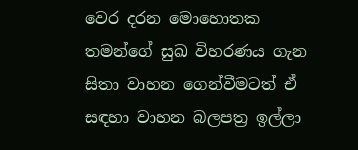වෙර දරන මොහොතක තමන්ගේ සුඛ විහරණය ගැන සිතා වාහන ගෙන්වීමටත් ඒ සඳහා වාහන බලපත්‍ර ඉල්ලා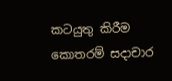කටයුතු කිරීම කොතරම් සදාචාර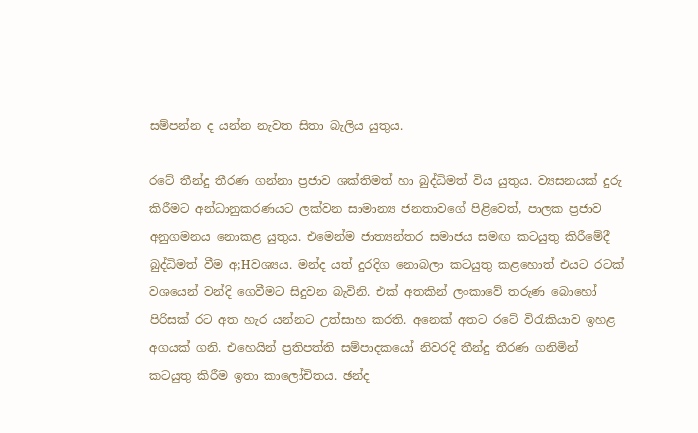සම්පන්න ද යන්න නැවත සිතා බැලිය යුතුය.

රටේ තීන්දු තීරණ ගන්නා ප්‍රජාව ශක්තිමත් හා බුද්ධිමත් විය යුතුය. ව්‍යසනයක් දුරු කිරීමට අන්ධානුකරණයට ලක්වන සාමාන්‍ය ජනතාවගේ පිළිවෙත්, පාලක ප්‍රජාව අනුගමනය නොකළ යුතුය. එමෙන්ම ජාත්‍යන්තර සමාජය සමඟ කටයුතු කිරීමේදී බුද්ධිමත් වීම අ;Hවශ්‍යය. මන්ද යත් දුරදිග නොබලා කටයුතු කළහොත් එයට රටක් වශයෙන් වන්දි ගෙවීමට සිදුවන බැවිනි. එක් අතකින් ලංකාවේ තරුණ බොහෝ පිරිසක් රට අත හැර යන්නට උත්සාහ කරති. අනෙක් අතට රටේ විරැකියාව ඉහළ අගයක් ගනි. එහෙයින් ප්‍රතිපත්ති සම්පාදකයෝ නිවරදි තීන්දු තීරණ ගනිමින් කටයුතු කිරීම ඉතා කාලෝචිතය. ඡන්ද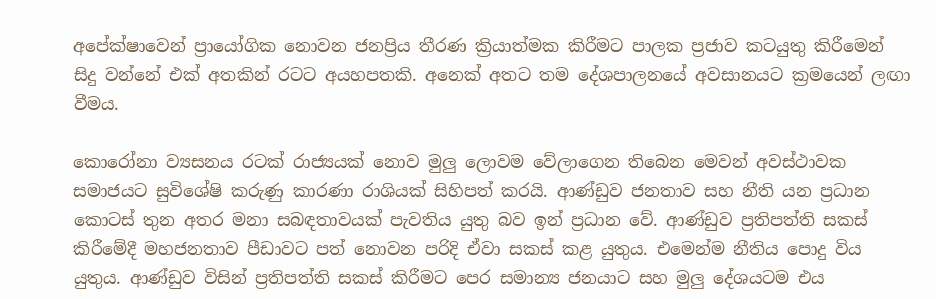අපේක්ෂාවෙන් ප්‍රායෝගික නොවන ජනප්‍රිය තීරණ ක්‍රියාත්මක කිරීමට පාලක ප්‍රජාව කටයුතු කිරීමෙන් සිදු වන්නේ එක් අතකින් රටට අයහපතකි. අනෙක් අතට තම දේශපාලනයේ අවසානයට ක්‍රමයෙන් ලඟා වීමය.

කොරෝනා ව්‍යසනය රටක් රාජ්‍යයක් නොව මුලු ලොවම වේලාගෙන තිබෙන මෙවන් අවස්ථාවක සමාජයට සුවිශේෂි කරුණු කාරණා රාශියක් සිහිපත් කරයි. ආණ්ඩුව ජනතාව සහ නීති යන ප්‍රධාන කොටස් තුන අතර මනා සබඳතාවයක් පැවතිය යුතු බව ඉන් ප්‍රධාන වේ. ආණ්ඩුව ප්‍රතිපත්ති සකස් කිරීමේදී මහජනතාව පීඩාවට පත් නොවන පරිදි ඒවා සකස් කළ යුතුය. එමෙන්ම නීතිය පොදු විය යුතුය. ආණ්ඩුව විසින් ප්‍රතිපත්ති සකස් කිරීමට පෙර සමාන්‍ය ජනයාට සහ මුලු දේශයටම එය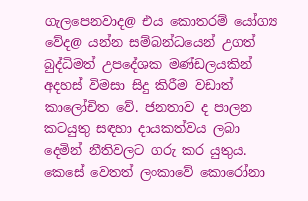ගැලපෙනවාද@ එය කොතරම් යෝග්‍ය වේද@ යන්න සම්බන්ධයෙන් උගත් බුද්ධිමත් උපදේශක මණ්ඩලයකින් අදහස් විමසා සිදු කිරීම වඩාත් කාලෝචිත වේ. ජනතාව ද පාලන කටයුතු සඳහා දායකත්වය ලබා දෙමින් නීතිවලට ගරු කර යුතුය. කෙසේ වෙතත් ලංකාවේ කොරෝනා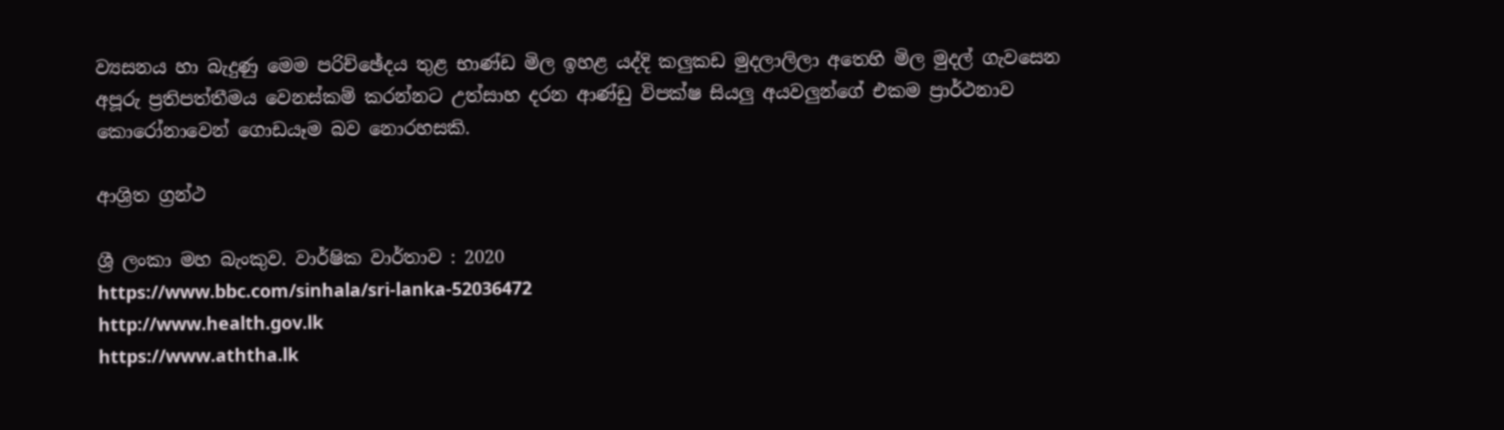ව්‍යසනය හා බැදුණු මෙම පරිච්ඡේදය තුළ භාණ්ඩ මිල ඉහළ යද්දි කලුකඩ මුදලාලිලා අතෙහි මිල මුදල් ගැවසෙන අපූරු ප්‍රතිපත්තීමය වෙනස්කම් කරන්නට උත්සාහ දරන ආණ්ඩු විපක්ෂ සියලු අයවලුන්ගේ එකම ප්‍රාර්ථනාව කොරෝනාවෙන් ගොඩයෑම බව නොරහසකි.

ආශ්‍රිත ග්‍රන්ථ

ශ්‍රී ලංකා මහ බැංකුව. වාර්ෂික වාර්තාව : 2020
https://www.bbc.com/sinhala/sri-lanka-52036472
http://www.health.gov.lk
https://www.aththa.lk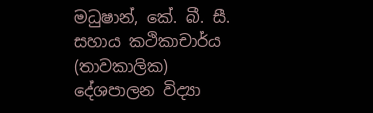මධුෂාන්, කේ. බී. සී.
සහාය කථිකාචාර්ය (තාවකාලික)
දේශපාලන විද්‍යා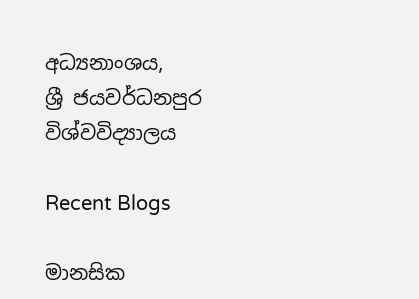අධ්‍යනාංශය,
ශ්‍රී ජයවර්ධනපුර විශ්වවිද්‍යාලය

Recent Blogs

මානසික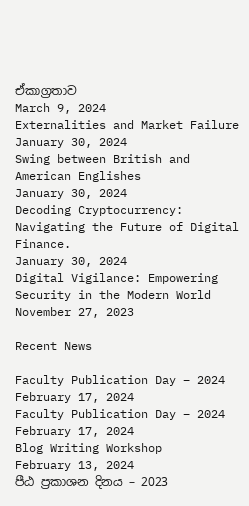ඒකාග්‍රතාව
March 9, 2024
Externalities and Market Failure
January 30, 2024
Swing between British and American Englishes
January 30, 2024
Decoding Cryptocurrency: Navigating the Future of Digital Finance.
January 30, 2024
Digital Vigilance: Empowering Security in the Modern World
November 27, 2023

Recent News

Faculty Publication Day – 2024
February 17, 2024
Faculty Publication Day – 2024
February 17, 2024
Blog Writing Workshop
February 13, 2024
පීඨ ප්‍රකාශන දිනය – 2023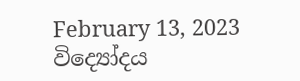February 13, 2023
විද්‍යෝදය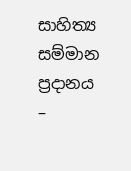සාහිත්‍ය සම්මාන ප්‍රදානය –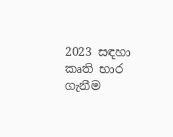2023 සඳහා කෘති භාර ගැනීම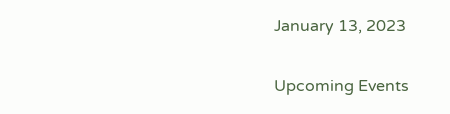January 13, 2023

Upcoming Events